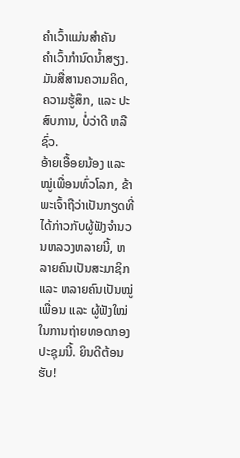ຄຳເວົ້າແມ່ນສຳຄັນ
ຄຳເວົ້າກຳນົດນ້ຳສຽງ. ມັນສື່ສານຄວາມຄິດ, ຄວາມຮູ້ສຶກ, ແລະ ປະສົບການ, ບໍ່ວ່າດີ ຫລື ຊົ່ວ.
ອ້າຍເອື້ອຍນ້ອງ ແລະ ໝູ່ເພື່ອນທົ່ວໂລກ, ຂ້າພະເຈົ້າຖືວ່າເປັນກຽດທີ່ໄດ້ກ່າວກັບຜູ້ຟັງຈຳນວນຫລວງຫລາຍນີ້, ຫລາຍຄົນເປັນສະມາຊິກ ແລະ ຫລາຍຄົນເປັນໝູ່ເພື່ອນ ແລະ ຜູ້ຟັງໃໝ່ ໃນການຖ່າຍທອດກອງປະຊຸມນີ້. ຍິນດີຕ້ອນຮັບ!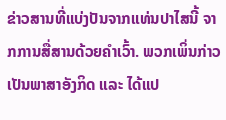ຂ່າວສານທີ່ແບ່ງປັນຈາກແທ່ນປາໄສນີ້ ຈາກການສື່ສານດ້ວຍຄຳເວົ້າ. ພວກເພິ່ນກ່າວເປັນພາສາອັງກິດ ແລະ ໄດ້ແປ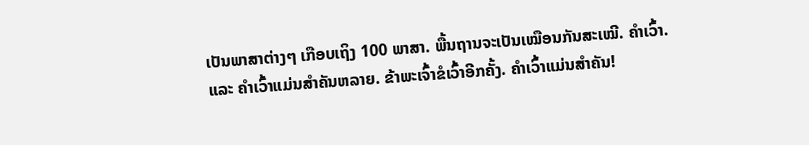ເປັນພາສາຕ່າງໆ ເກືອບເຖິງ 100 ພາສາ. ພື້ນຖານຈະເປັນເໝືອນກັນສະເໝີ. ຄຳເວົ້າ. ແລະ ຄຳເວົ້າແມ່ນສຳຄັນຫລາຍ. ຂ້າພະເຈົ້າຂໍເວົ້າອີກຄັ້ງ. ຄຳເວົ້າແມ່ນສຳຄັນ!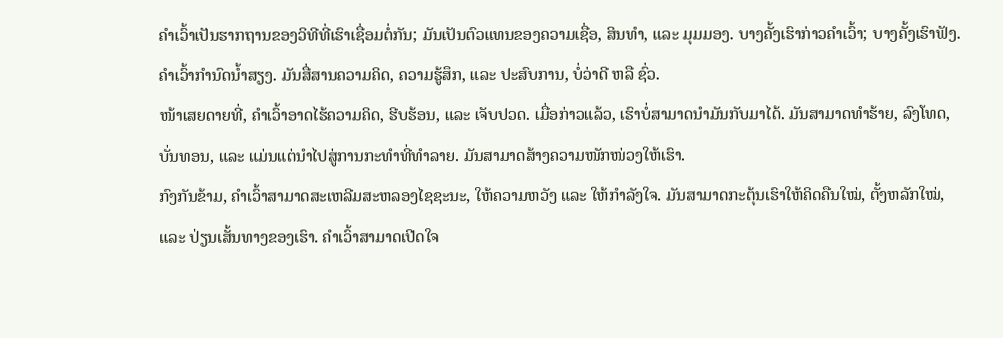ຄຳເວົ້າເປັນຮາກຖານຂອງວິທີທີ່ເຮົາເຊື່ອມຕໍ່ກັນ; ມັນເປັນຕົວແທນຂອງຄວາມເຊື່ອ, ສິນທຳ, ແລະ ມຸມມອງ. ບາງຄັ້ງເຮົາກ່າວຄຳເວົ້າ; ບາງຄັ້ງເຮົາຟັງ. ຄຳເວົ້າກຳນົດນ້ຳສຽງ. ມັນສື່ສານຄວາມຄິດ, ຄວາມຮູ້ສຶກ, ແລະ ປະສົບການ, ບໍ່ວ່າດີ ຫລື ຊົ່ວ.
ໜ້າເສຍດາຍທີ່, ຄຳເວົ້າອາດໄຮ້ຄວາມຄິດ, ຮີບຮ້ອນ, ແລະ ເຈັບປວດ. ເມື່ອກ່າວແລ້ວ, ເຮົາບໍ່ສາມາດນຳມັນກັບມາໄດ້. ມັນສາມາດທຳຮ້າຍ, ລົງໂທດ, ບັ່ນທອນ, ແລະ ແມ່ນແຕ່ນຳໄປສູ່ການກະທຳທີ່ທຳລາຍ. ມັນສາມາດສ້າງຄວາມໜັກໜ່ວງໃຫ້ເຮົາ.
ກົງກັນຂ້າມ, ຄຳເວົ້າສາມາດສະເຫລີມສະຫລອງໄຊຊະນະ, ໃຫ້ຄວາມຫວັງ ແລະ ໃຫ້ກຳລັງໃຈ. ມັນສາມາດກະຕຸ້ນເຮົາໃຫ້ຄິດຄືນໃໝ່, ຕັ້ງຫລັກໃໝ່, ແລະ ປ່ຽນເສັ້ນທາງຂອງເຮົາ. ຄຳເວົ້າສາມາດເປີດໃຈ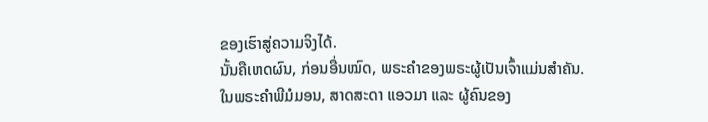ຂອງເຮົາສູ່ຄວາມຈິງໄດ້.
ນັ້ນຄືເຫດຜົນ, ກ່ອນອື່ນໝົດ, ພຣະຄຳຂອງພຣະຜູ້ເປັນເຈົ້າແມ່ນສຳຄັນ.
ໃນພຣະຄຳພີມໍມອນ, ສາດສະດາ ແອວມາ ແລະ ຜູ້ຄົນຂອງ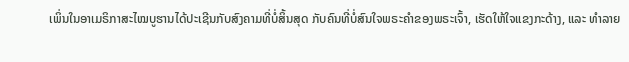ເພິ່ນໃນອາເມຣິກາສະໄໝບູຮານໄດ້ປະເຊີນກັບສົງຄາມທີ່ບໍ່ສິ້ນສຸດ ກັບຄົນທີ່ບໍ່ສົນໃຈພຣະຄຳຂອງພຣະເຈົ້າ, ເຮັດໃຫ້ໃຈແຂງກະດ້າງ, ແລະ ທຳລາຍ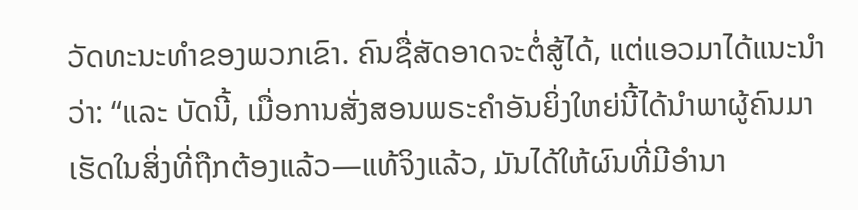ວັດທະນະທຳຂອງພວກເຂົາ. ຄົນຊື່ສັດອາດຈະຕໍ່ສູ້ໄດ້, ແຕ່ແອວມາໄດ້ແນະນຳວ່າ: “ແລະ ບັດນີ້, ເມື່ອການສັ່ງສອນພຣະຄຳອັນຍິ່ງໃຫຍ່ນີ້ໄດ້ນຳພາຜູ້ຄົນມາເຮັດໃນສິ່ງທີ່ຖືກຕ້ອງແລ້ວ—ແທ້ຈິງແລ້ວ, ມັນໄດ້ໃຫ້ຜົນທີ່ມີອຳນາ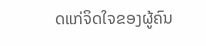ດແກ່ຈິດໃຈຂອງຜູ້ຄົນ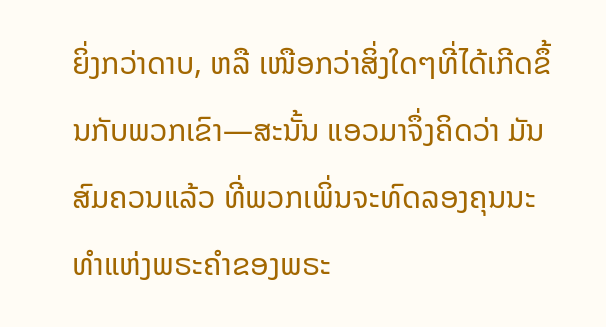ຍິ່ງກວ່າດາບ, ຫລື ເໜືອກວ່າສິ່ງໃດໆທີ່ໄດ້ເກີດຂຶ້ນກັບພວກເຂົາ—ສະນັ້ນ ແອວມາຈຶ່ງຄິດວ່າ ມັນສົມຄວນແລ້ວ ທີ່ພວກເພິ່ນຈະທົດລອງຄຸນນະທຳແຫ່ງພຣະຄຳຂອງພຣະ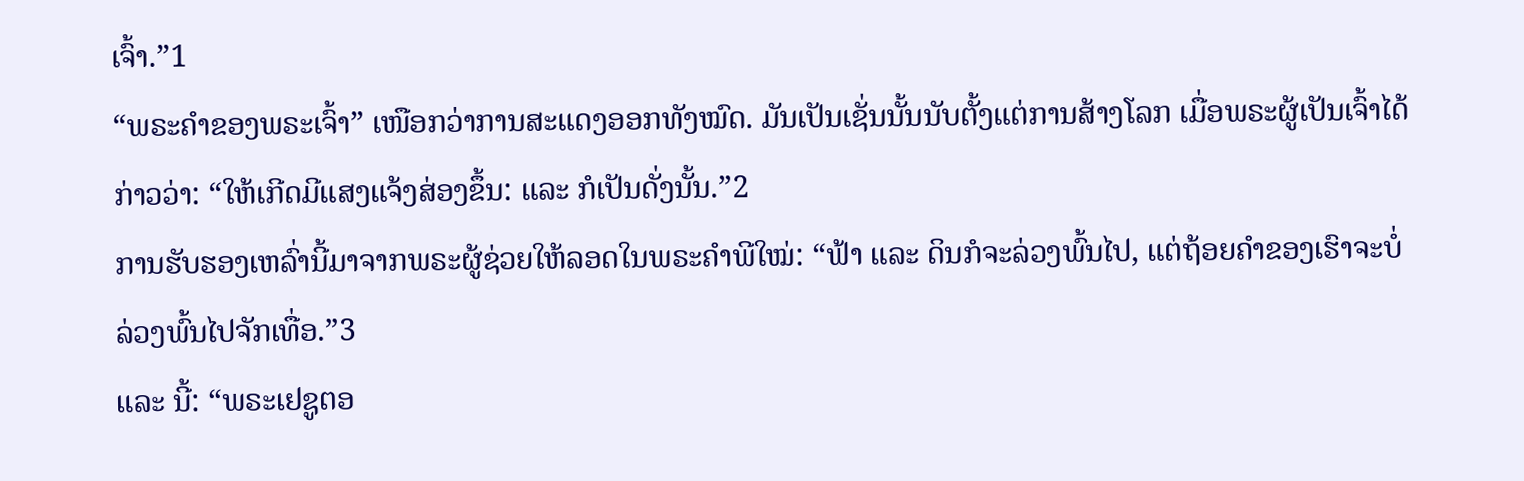ເຈົ້າ.”1
“ພຣະຄຳຂອງພຣະເຈົ້າ” ເໜືອກວ່າການສະແດງອອກທັງໝົດ. ມັນເປັນເຊັ່ນນັ້ນນັບຕັ້ງແຕ່ການສ້າງໂລກ ເມື່ອພຣະຜູ້ເປັນເຈົ້າໄດ້ກ່າວວ່າ: “ໃຫ້ເກີດມີແສງແຈ້ງສ່ອງຂຶ້ນ: ແລະ ກໍເປັນດັ່ງນັ້ນ.”2
ການຮັບຮອງເຫລົ່ານີ້ມາຈາກພຣະຜູ້ຊ່ວຍໃຫ້ລອດໃນພຣະຄຳພີໃໝ່: “ຟ້າ ແລະ ດິນກໍຈະລ່ວງພົ້ນໄປ, ແຕ່ຖ້ອຍຄຳຂອງເຮົາຈະບໍ່ລ່ວງພົ້ນໄປຈັກເທື່ອ.”3
ແລະ ນີ້: “ພຣະເຢຊູຕອ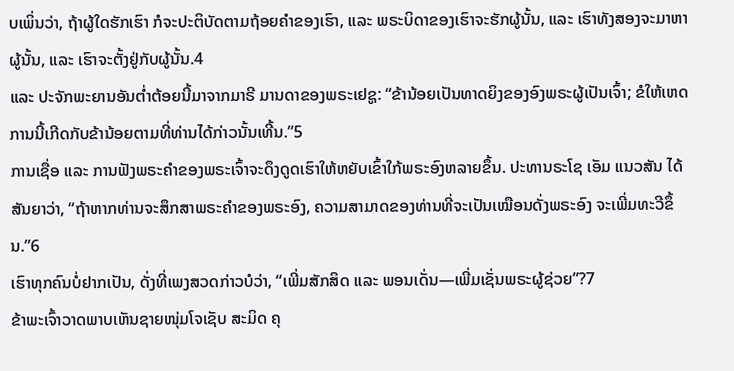ບເພິ່ນວ່າ, ຖ້າຜູ້ໃດຮັກເຮົາ ກໍຈະປະຕິບັດຕາມຖ້ອຍຄຳຂອງເຮົາ, ແລະ ພຣະບິດາຂອງເຮົາຈະຮັກຜູ້ນັ້ນ, ແລະ ເຮົາທັງສອງຈະມາຫາຜູ້ນັ້ນ, ແລະ ເຮົາຈະຕັ້ງຢູ່ກັບຜູ້ນັ້ນ.4
ແລະ ປະຈັກພະຍານອັນຕ່ຳຕ້ອຍນີ້ມາຈາກມາຣີ ມານດາຂອງພຣະເຢຊູ: “ຂ້ານ້ອຍເປັນທາດຍິງຂອງອົງພຣະຜູ້ເປັນເຈົ້າ; ຂໍໃຫ້ເຫດການນີ້ເກີດກັບຂ້ານ້ອຍຕາມທີ່ທ່ານໄດ້ກ່າວນັ້ນເທີ້ນ.”5
ການເຊື່ອ ແລະ ການຟັງພຣະຄຳຂອງພຣະເຈົ້າຈະດຶງດູດເຮົາໃຫ້ຫຍັບເຂົ້າໃກ້ພຣະອົງຫລາຍຂຶ້ນ. ປະທານຣະໂຊ ເອັມ ແນວສັນ ໄດ້ສັນຍາວ່າ, “ຖ້າຫາກທ່ານຈະສຶກສາພຣະຄຳຂອງພຣະອົງ, ຄວາມສາມາດຂອງທ່ານທີ່ຈະເປັນເໝືອນດັ່ງພຣະອົງ ຈະເພີ່ມທະວີຂຶ້ນ.”6
ເຮົາທຸກຄົນບໍ່ຢາກເປັນ, ດັ່ງທີ່ເພງສວດກ່າວບໍວ່າ, “ເພີ່ມສັກສິດ ແລະ ພອນເດັ່ນ—ເພີ່ມເຊັ່ນພຣະຜູ້ຊ່ວຍ”?7
ຂ້າພະເຈົ້າວາດພາບເຫັນຊາຍໜຸ່ມໂຈເຊັບ ສະມິດ ຄຸ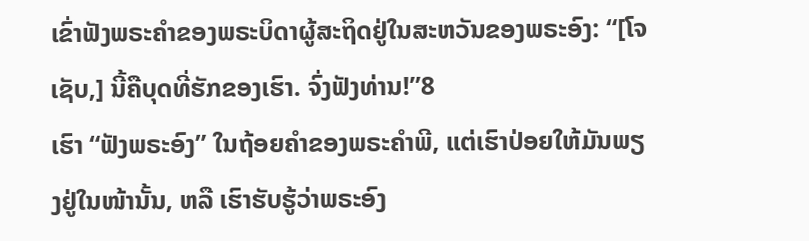ເຂົ່າຟັງພຣະຄຳຂອງພຣະບິດາຜູ້ສະຖິດຢູ່ໃນສະຫວັນຂອງພຣະອົງ: “[ໂຈເຊັບ,] ນີ້ຄືບຸດທີ່ຮັກຂອງເຮົາ. ຈົ່ງຟັງທ່ານ!”8
ເຮົາ “ຟັງພຣະອົງ” ໃນຖ້ອຍຄຳຂອງພຣະຄຳພີ, ແຕ່ເຮົາປ່ອຍໃຫ້ມັນພຽງຢູ່ໃນໜ້ານັ້ນ, ຫລື ເຮົາຮັບຮູ້ວ່າພຣະອົງ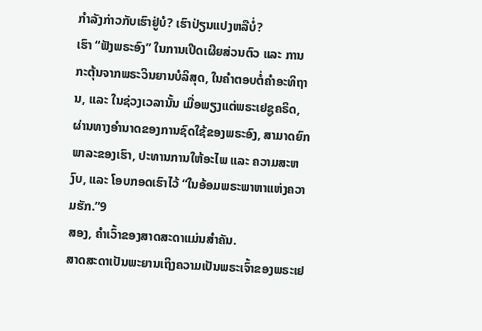ກຳລັງກ່າວກັບເຮົາຢູ່ບໍ? ເຮົາປ່ຽນແປງຫລືບໍ່?
ເຮົາ “ຟັງພຣະອົງ” ໃນການເປີດເຜີຍສ່ວນຕົວ ແລະ ການກະຕຸ້ນຈາກພຣະວິນຍານບໍລິສຸດ, ໃນຄຳຕອບຕໍ່ຄຳອະທິຖານ, ແລະ ໃນຊ່ວງເວລານັ້ນ ເມື່ອພຽງແຕ່ພຣະເຢຊູຄຣິດ, ຜ່ານທາງອຳນາດຂອງການຊົດໃຊ້ຂອງພຣະອົງ, ສາມາດຍົກພາລະຂອງເຮົາ, ປະທານການໃຫ້ອະໄພ ແລະ ຄວາມສະຫງົບ, ແລະ ໂອບກອດເຮົາໄວ້ “ໃນອ້ອມພຣະພາຫາແຫ່ງຄວາມຮັກ.”9
ສອງ, ຄຳເວົ້າຂອງສາດສະດາແມ່ນສຳຄັນ.
ສາດສະດາເປັນພະຍານເຖິງຄວາມເປັນພຣະເຈົ້າຂອງພຣະເຢ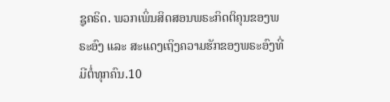ຊູຄຣິດ. ພວກເພິ່ນສິດສອນພຣະກິດຕິຄຸນຂອງພຣະອົງ ແລະ ສະແດງເຖິງຄວາມຮັກຂອງພຣະອົງທີ່ມີຕໍ່ທຸກຄົນ.10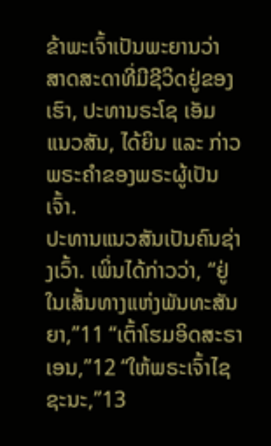ຂ້າພະເຈົ້າເປັນພະຍານວ່າ ສາດສະດາທີ່ມີຊີວິດຢູ່ຂອງເຮົາ, ປະທານຣະໂຊ ເອັມ ແນວສັນ, ໄດ້ຍິນ ແລະ ກ່າວພຣະຄຳຂອງພຣະຜູ້ເປັນເຈົ້າ.
ປະທານແນວສັນເປັນຄົນຊ່າງເວົ້າ. ເພິ່ນໄດ້ກ່າວວ່າ, “ຢູ່ໃນເສັ້ນທາງແຫ່ງພັນທະສັນຍາ,”11 “ເຕົ້າໂຮມອິດສະຣາເອນ,”12 “ໃຫ້ພຣະເຈົ້າໄຊຊະນະ,”13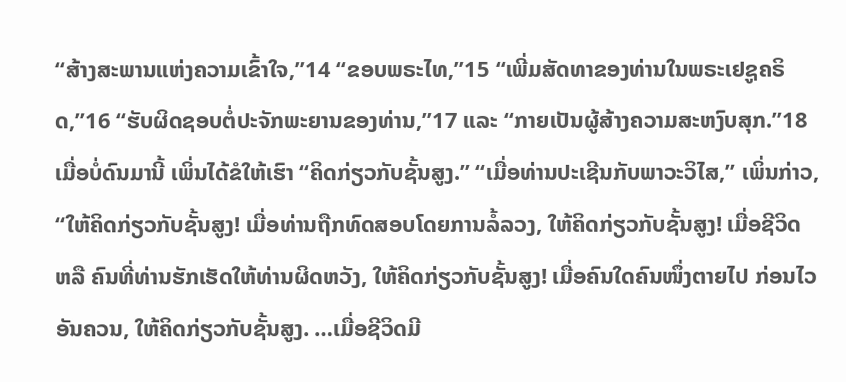“ສ້າງສະພານແຫ່ງຄວາມເຂົ້າໃຈ,”14 “ຂອບພຣະໄທ,”15 “ເພີ່ມສັດທາຂອງທ່ານໃນພຣະເຢຊູຄຣິດ,”16 “ຮັບຜິດຊອບຕໍ່ປະຈັກພະຍານຂອງທ່ານ,”17 ແລະ “ກາຍເປັນຜູ້ສ້າງຄວາມສະຫງົບສຸກ.”18
ເມື່ອບໍ່ດົນມານີ້ ເພິ່ນໄດ້ຂໍໃຫ້ເຮົາ “ຄິດກ່ຽວກັບຊັ້ນສູງ.” “ເມື່ອທ່ານປະເຊີນກັບພາວະວິໄສ,” ເພິ່ນກ່າວ, “ໃຫ້ຄິດກ່ຽວກັບຊັ້ນສູງ! ເມື່ອທ່ານຖືກທົດສອບໂດຍການລໍ້ລວງ, ໃຫ້ຄິດກ່ຽວກັບຊັ້ນສູງ! ເມື່ອຊີວິດ ຫລື ຄົນທີ່ທ່ານຮັກເຮັດໃຫ້ທ່ານຜິດຫວັງ, ໃຫ້ຄິດກ່ຽວກັບຊັ້ນສູງ! ເມື່ອຄົນໃດຄົນໜຶ່ງຕາຍໄປ ກ່ອນໄວອັນຄວນ, ໃຫ້ຄິດກ່ຽວກັບຊັ້ນສູງ. …ເມື່ອຊີວິດມີ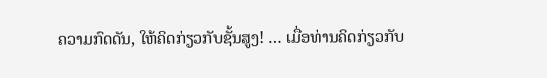ຄວາມກົດດັນ, ໃຫ້ຄິດກ່ຽວກັບຊັ້ນສູງ! … ເມື່ອທ່ານຄິດກ່ຽວກັບ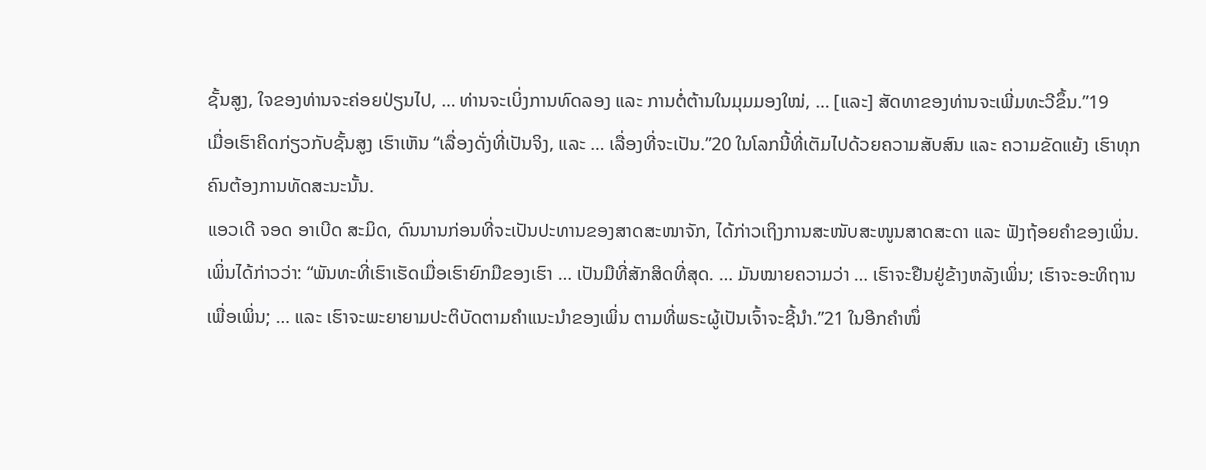ຊັ້ນສູງ, ໃຈຂອງທ່ານຈະຄ່ອຍປ່ຽນໄປ, … ທ່ານຈະເບິ່ງການທົດລອງ ແລະ ການຕໍ່ຕ້ານໃນມຸມມອງໃໝ່, … [ແລະ] ສັດທາຂອງທ່ານຈະເພີ່ມທະວີຂຶ້ນ.”19
ເມື່ອເຮົາຄິດກ່ຽວກັບຊັ້ນສູງ ເຮົາເຫັນ “ເລື່ອງດັ່ງທີ່ເປັນຈິງ, ແລະ … ເລື່ອງທີ່ຈະເປັນ.”20 ໃນໂລກນີ້ທີ່ເຕັມໄປດ້ວຍຄວາມສັບສົນ ແລະ ຄວາມຂັດແຍ້ງ ເຮົາທຸກຄົນຕ້ອງການທັດສະນະນັ້ນ.
ແອວເດີ ຈອດ ອາເບີດ ສະມິດ, ດົນນານກ່ອນທີ່ຈະເປັນປະທານຂອງສາດສະໜາຈັກ, ໄດ້ກ່າວເຖິງການສະໜັບສະໜູນສາດສະດາ ແລະ ຟັງຖ້ອຍຄຳຂອງເພິ່ນ. ເພິ່ນໄດ້ກ່າວວ່າ: “ພັນທະທີ່ເຮົາເຮັດເມື່ອເຮົາຍົກມືຂອງເຮົາ … ເປັນມືທີ່ສັກສິດທີ່ສຸດ. … ມັນໝາຍຄວາມວ່າ … ເຮົາຈະຢືນຢູ່ຂ້າງຫລັງເພິ່ນ; ເຮົາຈະອະທິຖານເພື່ອເພິ່ນ; … ແລະ ເຮົາຈະພະຍາຍາມປະຕິບັດຕາມຄຳແນະນຳຂອງເພິ່ນ ຕາມທີ່ພຣະຜູ້ເປັນເຈົ້າຈະຊີ້ນຳ.”21 ໃນອີກຄຳໜຶ່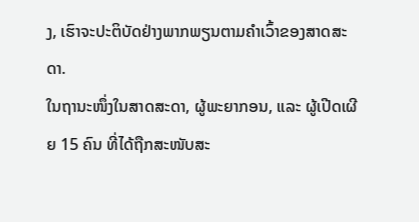ງ, ເຮົາຈະປະຕິບັດຢ່າງພາກພຽນຕາມຄຳເວົ້າຂອງສາດສະດາ.
ໃນຖານະໜຶ່ງໃນສາດສະດາ, ຜູ້ພະຍາກອນ, ແລະ ຜູ້ເປີດເຜີຍ 15 ຄົນ ທີ່ໄດ້ຖືກສະໜັບສະ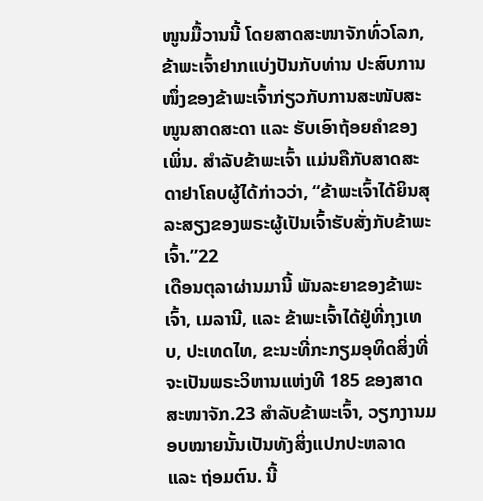ໜູນມື້ວານນີ້ ໂດຍສາດສະໜາຈັກທົ່ວໂລກ, ຂ້າພະເຈົ້າຢາກແບ່ງປັນກັບທ່ານ ປະສົບການໜຶ່ງຂອງຂ້າພະເຈົ້າກ່ຽວກັບການສະໜັບສະໜູນສາດສະດາ ແລະ ຮັບເອົາຖ້ອຍຄຳຂອງເພິ່ນ. ສຳລັບຂ້າພະເຈົ້າ ແມ່ນຄືກັບສາດສະດາຢາໂຄບຜູ້ໄດ້ກ່າວວ່າ, “ຂ້າພະເຈົ້າໄດ້ຍິນສຸລະສຽງຂອງພຣະຜູ້ເປັນເຈົ້າຮັບສັ່ງກັບຂ້າພະເຈົ້າ.”22
ເດືອນຕຸລາຜ່ານມານີ້ ພັນລະຍາຂອງຂ້າພະເຈົ້າ, ເມລານີ, ແລະ ຂ້າພະເຈົ້າໄດ້ຢູ່ທີ່ກຸງເທບ, ປະເທດໄທ, ຂະນະທີ່ກະກຽມອຸທິດສິ່ງທີ່ຈະເປັນພຣະວິຫານແຫ່ງທີ 185 ຂອງສາດສະໜາຈັກ.23 ສຳລັບຂ້າພະເຈົ້າ, ວຽກງານມອບໝາຍນັ້ນເປັນທັງສິ່ງແປກປະຫລາດ ແລະ ຖ່ອມຕົນ. ນີ້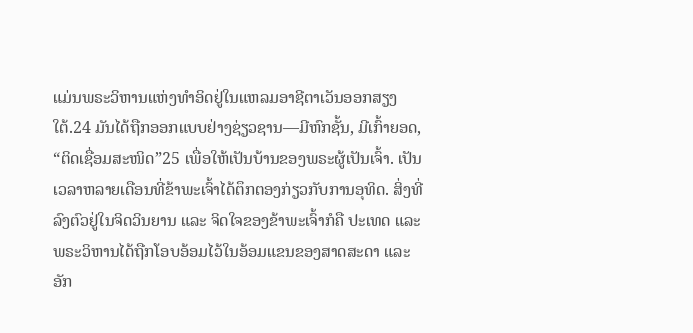ແມ່ນພຣະວິຫານແຫ່ງທຳອິດຢູ່ໃນແຫລມອາຊີຕາເວັນອອກສຽງໃຕ້.24 ມັນໄດ້ຖືກອອກແບບຢ່າງຊ່ຽວຊານ—ມີຫົກຊັ້ນ, ມີເກົ້າຍອດ, “ຕິດເຊື່ອມສະໜິດ”25 ເພື່ອໃຫ້ເປັນບ້ານຂອງພຣະຜູ້ເປັນເຈົ້າ. ເປັນເວລາຫລາຍເດືອນທີ່ຂ້າພະເຈົ້າໄດ້ຕຶກຕອງກ່ຽວກັບການອຸທິດ. ສິ່ງທີ່ລົງຕົວຢູ່ໃນຈິດວິນຍານ ແລະ ຈິດໃຈຂອງຂ້າພະເຈົ້າກໍຄື ປະເທດ ແລະ ພຣະວິຫານໄດ້ຖືກໂອບອ້ອມໄວ້ໃນອ້ອມແຂນຂອງສາດສະດາ ແລະ ອັກ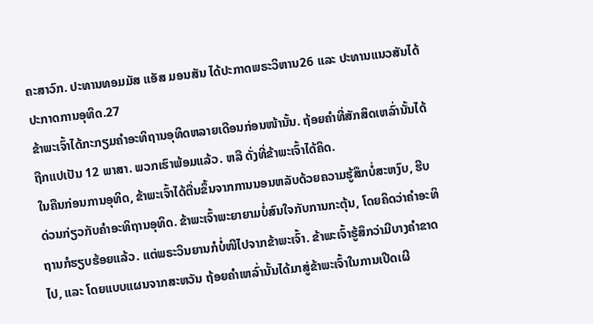ຄະສາວົກ. ປະທານທອມມັສ ແອັສ ມອນສັນ ໄດ້ປະກາດພຣະວິຫານ26 ແລະ ປະທານແນວສັນໄດ້ປະກາດການອຸທິດ.27
ຂ້າພະເຈົ້າໄດ້ກະກຽມຄຳອະທິຖານອຸທິດຫລາຍເດືອນກ່ອນໜ້ານັ້ນ. ຖ້ອຍຄຳທີ່ສັກສິດເຫລົ່ານັ້ນໄດ້ຖືກແປເປັນ 12 ພາສາ. ພວກເຮົາພ້ອມແລ້ວ. ຫລື ດັ່ງທີ່ຂ້າພະເຈົ້າໄດ້ຄິດ.
ໃນຄືນກ່ອນການອຸທິດ, ຂ້າພະເຈົ້າໄດ້ຕື່ນຂຶ້ນຈາກການນອນຫລັບດ້ວຍຄວາມຮູ້ສຶກບໍ່ສະຫງົບ, ຮີບດ່ວນກ່ຽວກັບຄຳອະທິຖານອຸທິດ. ຂ້າພະເຈົ້າພະຍາຍາມບໍ່ສົນໃຈກັບການກະຕຸ້ນ, ໂດຍຄິດວ່າຄຳອະທິຖານກໍຮຽບຮ້ອຍແລ້ວ. ແຕ່ພຣະວິນຍານກໍບໍ່ໜີໄປຈາກຂ້າພະເຈົ້າ. ຂ້າພະເຈົ້າຮູ້ສຶກວ່າມີບາງຄຳຂາດໄປ, ແລະ ໂດຍແບບແຜນຈາກສະຫວັນ ຖ້ອຍຄຳເຫລົ່ານັ້ນໄດ້ມາສູ່ຂ້າພະເຈົ້າໃນການເປີດເຜີ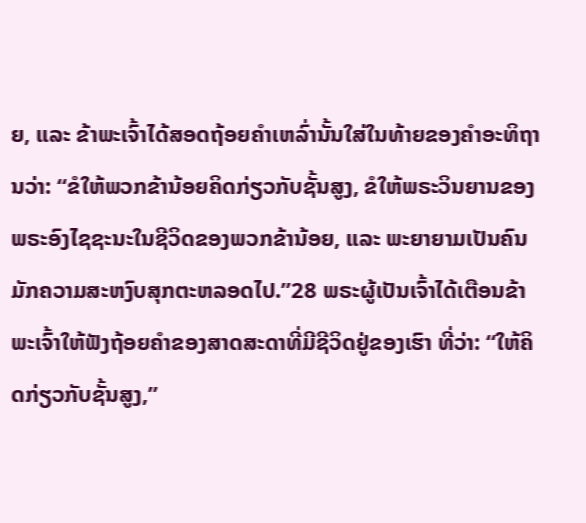ຍ, ແລະ ຂ້າພະເຈົ້າໄດ້ສອດຖ້ອຍຄຳເຫລົ່ານັ້ນໃສ່ໃນທ້າຍຂອງຄຳອະທິຖານວ່າ: “ຂໍໃຫ້ພວກຂ້ານ້ອຍຄິດກ່ຽວກັບຊັ້ນສູງ, ຂໍໃຫ້ພຣະວິນຍານຂອງພຣະອົງໄຊຊະນະໃນຊີວິດຂອງພວກຂ້ານ້ອຍ, ແລະ ພະຍາຍາມເປັນຄົນມັກຄວາມສະຫງົບສຸກຕະຫລອດໄປ.”28 ພຣະຜູ້ເປັນເຈົ້າໄດ້ເຕືອນຂ້າພະເຈົ້າໃຫ້ຟັງຖ້ອຍຄຳຂອງສາດສະດາທີ່ມີຊີວິດຢູ່ຂອງເຮົາ ທີ່ວ່າ: “ໃຫ້ຄິດກ່ຽວກັບຊັ້ນສູງ,”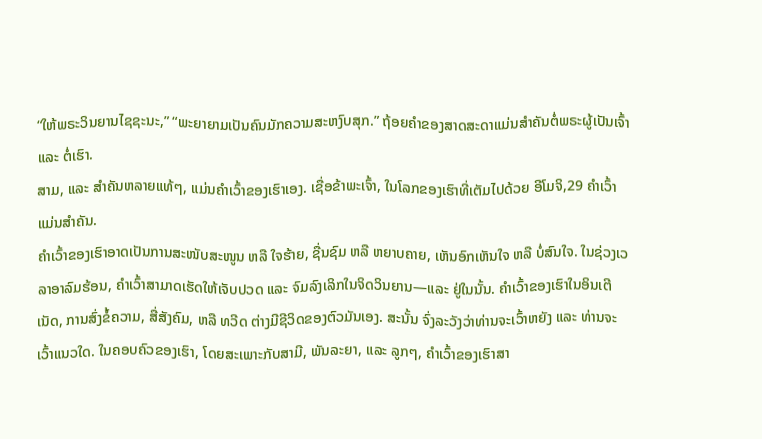“ໃຫ້ພຣະວິນຍານໄຊຊະນະ,” “ພະຍາຍາມເປັນຄົນມັກຄວາມສະຫງົບສຸກ.” ຖ້ອຍຄຳຂອງສາດສະດາແມ່ນສຳຄັນຕໍ່ພຣະຜູ້ເປັນເຈົ້າ ແລະ ຕໍ່ເຮົາ.
ສາມ, ແລະ ສຳຄັນຫລາຍແທ້ໆ, ແມ່ນຄຳເວົ້າຂອງເຮົາເອງ. ເຊື່ອຂ້າພະເຈົ້າ, ໃນໂລກຂອງເຮົາທີ່ເຕັມໄປດ້ວຍ ອີໂມຈິ,29 ຄຳເວົ້າແມ່ນສຳຄັນ.
ຄຳເວົ້າຂອງເຮົາອາດເປັນການສະໜັບສະໜູນ ຫລື ໃຈຮ້າຍ, ຊື່ນຊົມ ຫລື ຫຍາບຄາຍ, ເຫັນອົກເຫັນໃຈ ຫລື ບໍ່ສົນໃຈ. ໃນຊ່ວງເວລາອາລົມຮ້ອນ, ຄຳເວົ້າສາມາດເຮັດໃຫ້ເຈັບປວດ ແລະ ຈົມລົງເລິກໃນຈິດວິນຍານ—ແລະ ຢູ່ໃນນັ້ນ. ຄຳເວົ້າຂອງເຮົາໃນອິນເຕີເນັດ, ການສົ່ງຂໍ້ຄວາມ, ສື່ສັງຄົມ, ຫລື ທວີດ ຕ່າງມີຊີວິດຂອງຕົວມັນເອງ. ສະນັ້ນ ຈົ່ງລະວັງວ່າທ່ານຈະເວົ້າຫຍັງ ແລະ ທ່ານຈະເວົ້າແນວໃດ. ໃນຄອບຄົວຂອງເຮົາ, ໂດຍສະເພາະກັບສາມີ, ພັນລະຍາ, ແລະ ລູກໆ, ຄຳເວົ້າຂອງເຮົາສາ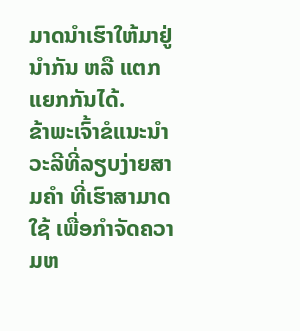ມາດນຳເຮົາໃຫ້ມາຢູ່ນຳກັນ ຫລື ແຕກແຍກກັນໄດ້.
ຂ້າພະເຈົ້າຂໍແນະນຳວະລີທີ່ລຽບງ່າຍສາມຄຳ ທີ່ເຮົາສາມາດໃຊ້ ເພື່ອກຳຈັດຄວາມຫ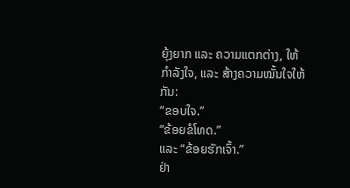ຍຸ້ງຍາກ ແລະ ຄວາມແຕກຕ່າງ, ໃຫ້ກຳລັງໃຈ, ແລະ ສ້າງຄວາມໝັ້ນໃຈໃຫ້ກັນ:
“ຂອບໃຈ.”
“ຂ້ອຍຂໍໂທດ.”
ແລະ “ຂ້ອຍຮັກເຈົ້າ.”
ຢ່າ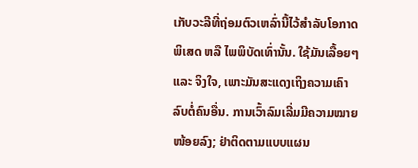ເກັບວະລີທີ່ຖ່ອມຕົວເຫລົ່ານີ້ໄວ້ສຳລັບໂອກາດພິເສດ ຫລື ໄພພິບັດເທົ່ານັ້ນ. ໃຊ້ມັນເລື້ອຍໆ ແລະ ຈິງໃຈ, ເພາະມັນສະແດງເຖິງຄວາມເຄົາລົບຕໍ່ຄົນອື່ນ. ການເວົ້າລົມເລີ່ມມີຄວາມໝາຍໜ້ອຍລົງ; ຢ່າຕິດຕາມແບບແຜນ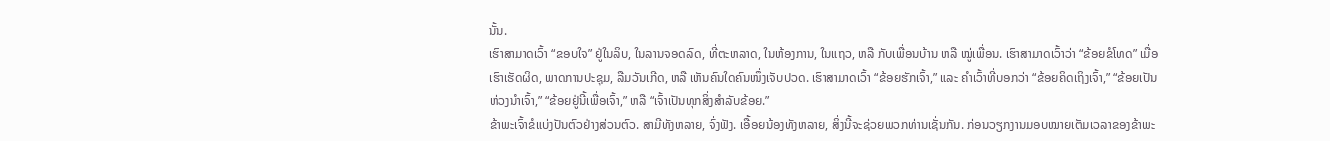ນັ້ນ.
ເຮົາສາມາດເວົ້າ “ຂອບໃຈ” ຢູ່ໃນລິບ, ໃນລານຈອດລົດ, ທີ່ຕະຫລາດ, ໃນຫ້ອງການ, ໃນແຖວ, ຫລື ກັບເພື່ອນບ້ານ ຫລື ໝູ່ເພື່ອນ. ເຮົາສາມາດເວົ້າວ່າ “ຂ້ອຍຂໍໂທດ” ເມື່ອເຮົາເຮັດຜິດ, ພາດການປະຊຸມ, ລືມວັນເກີດ, ຫລື ເຫັນຄົນໃດຄົນໜຶ່ງເຈັບປວດ. ເຮົາສາມາດເວົ້າ “ຂ້ອຍຮັກເຈົ້າ,” ແລະ ຄຳເວົ້າທີ່ບອກວ່າ “ຂ້ອຍຄິດເຖິງເຈົ້າ,” “ຂ້ອຍເປັນຫ່ວງນຳເຈົ້າ,” “ຂ້ອຍຢູ່ນີ້ເພື່ອເຈົ້າ,” ຫລື “ເຈົ້າເປັນທຸກສິ່ງສຳລັບຂ້ອຍ.”
ຂ້າພະເຈົ້າຂໍແບ່ງປັນຕົວຢ່າງສ່ວນຕົວ. ສາມີທັງຫລາຍ, ຈົ່ງຟັງ. ເອື້ອຍນ້ອງທັງຫລາຍ, ສິ່ງນີ້ຈະຊ່ວຍພວກທ່ານເຊັ່ນກັນ. ກ່ອນວຽກງານມອບໝາຍເຕັມເວລາຂອງຂ້າພະ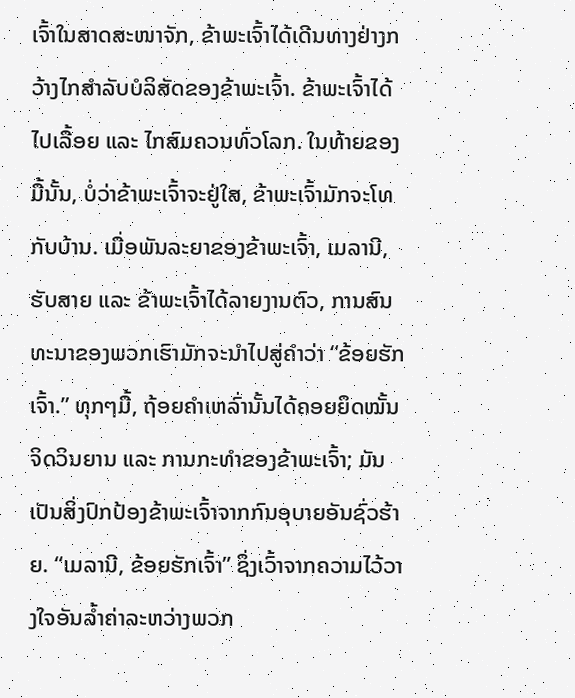ເຈົ້າໃນສາດສະໜາຈັກ, ຂ້າພະເຈົ້າໄດ້ເດີນທາງຢ່າງກວ້າງໄກສຳລັບບໍລິສັດຂອງຂ້າພະເຈົ້າ. ຂ້າພະເຈົ້າໄດ້ໄປເລື້ອຍ ແລະ ໄກສົມຄວນທົ່ວໂລກ. ໃນທ້າຍຂອງມື້ນັ້ນ, ບໍ່ວ່າຂ້າພະເຈົ້າຈະຢູ່ໃສ, ຂ້າພະເຈົ້າມັກຈະໂທກັບບ້ານ. ເມື່ອພັນລະຍາຂອງຂ້າພະເຈົ້າ, ເມລານີ, ຮັບສາຍ ແລະ ຂ້າພະເຈົ້າໄດ້ລາຍງານຕົວ, ການສົນທະນາຂອງພວກເຮົາມັກຈະນຳໄປສູ່ຄຳວ່າ “ຂ້ອຍຮັກເຈົ້າ.” ທຸກໆມື້, ຖ້ອຍຄຳເຫລົ່ານັ້ນໄດ້ຄອຍຍຶດໝັ້ນຈິດວິນຍານ ແລະ ການກະທຳຂອງຂ້າພະເຈົ້າ; ມັນເປັນສິ່ງປົກປ້ອງຂ້າພະເຈົ້າຈາກກົນອຸບາຍອັນຊົ່ວຮ້າຍ. “ເມລານີ, ຂ້ອຍຮັກເຈົ້າ” ຊຶ່ງເວົ້າຈາກຄວາມໄວ້ວາງໃຈອັນລ້ຳຄ່າລະຫວ່າງພວກ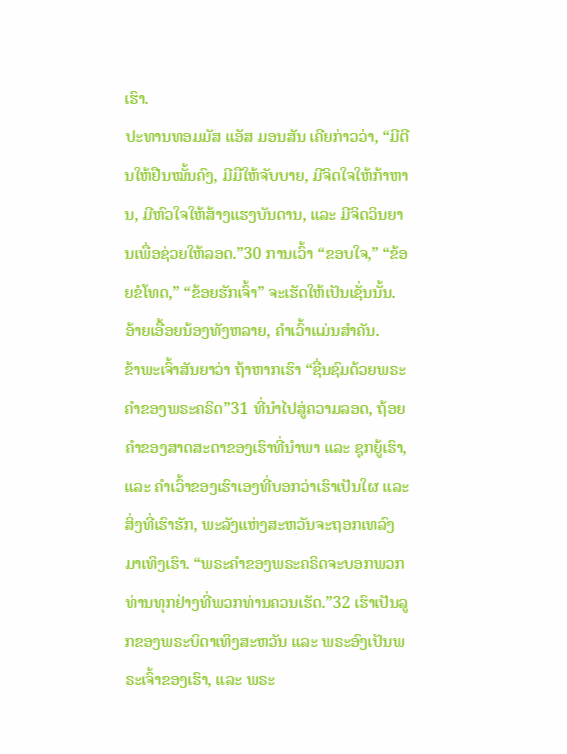ເຮົາ.
ປະທານທອມມັສ ແອັສ ມອນສັນ ເຄີຍກ່າວວ່າ, “ມີຕີນໃຫ້ຢືນໝັ້ນຄົງ, ມີມືໃຫ້ຈັບບາຍ, ມີຈິດໃຈໃຫ້ກ້າຫານ, ມີຫົວໃຈໃຫ້ສ້າງແຮງບັນດານ, ແລະ ມີຈິດວິນຍານເພື່ອຊ່ວຍໃຫ້ລອດ.”30 ການເວົ້າ “ຂອບໃຈ,” “ຂ້ອຍຂໍໂທດ,” “ຂ້ອຍຮັກເຈົ້າ” ຈະເຮັດໃຫ້ເປັນເຊັ່ນນັ້ນ.
ອ້າຍເອື້ອຍນ້ອງທັງຫລາຍ, ຄຳເວົ້າແມ່ນສຳຄັນ.
ຂ້າພະເຈົ້າສັນຍາວ່າ ຖ້າຫາກເຮົາ “ຊື່ນຊົມດ້ວຍພຣະຄຳຂອງພຣະຄຣິດ”31 ທີ່ນຳໄປສູ່ຄວາມລອດ, ຖ້ອຍຄຳຂອງສາດສະດາຂອງເຮົາທີ່ນຳພາ ແລະ ຊຸກຍູ້ເຮົາ, ແລະ ຄຳເວົ້າຂອງເຮົາເອງທີ່ບອກວ່າເຮົາເປັນໃຜ ແລະ ສິ່ງທີ່ເຮົາຮັກ, ພະລັງແຫ່ງສະຫວັນຈະຖອກເທລົງມາເທິງເຮົາ. “ພຣະຄຳຂອງພຣະຄຣິດຈະບອກພວກທ່ານທຸກຢ່າງທີ່ພວກທ່ານຄວນເຮັດ.”32 ເຮົາເປັນລູກຂອງພຣະບິດາເທິງສະຫວັນ ແລະ ພຣະອົງເປັນພຣະເຈົ້າຂອງເຮົາ, ແລະ ພຣະ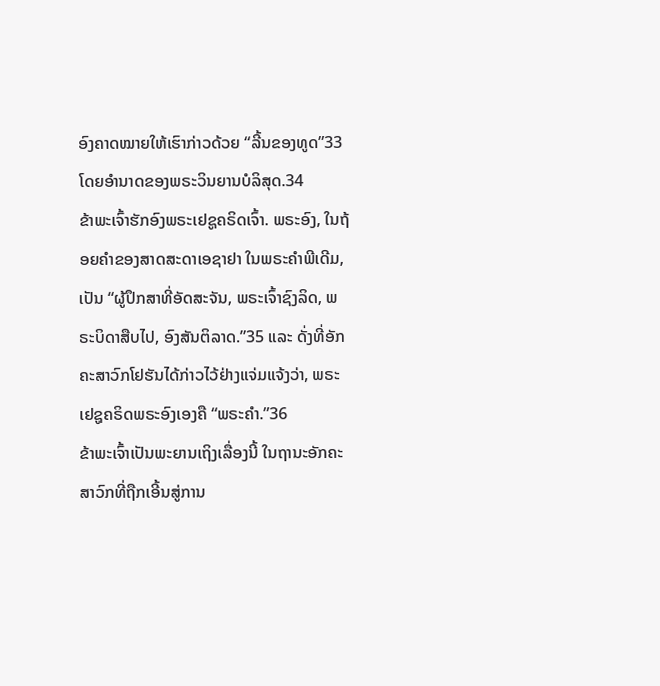ອົງຄາດໝາຍໃຫ້ເຮົາກ່າວດ້ວຍ “ລີ້ນຂອງທູດ”33 ໂດຍອຳນາດຂອງພຣະວິນຍານບໍລິສຸດ.34
ຂ້າພະເຈົ້າຮັກອົງພຣະເຢຊູຄຣິດເຈົ້າ. ພຣະອົງ, ໃນຖ້ອຍຄຳຂອງສາດສະດາເອຊາຢາ ໃນພຣະຄຳພີເດີມ, ເປັນ “ຜູ້ປຶກສາທີ່ອັດສະຈັນ, ພຣະເຈົ້າຊົງລິດ, ພຣະບິດາສືບໄປ, ອົງສັນຕິລາດ.”35 ແລະ ດັ່ງທີ່ອັກຄະສາວົກໂຢຮັນໄດ້ກ່າວໄວ້ຢ່າງແຈ່ມແຈ້ງວ່າ, ພຣະເຢຊູຄຣິດພຣະອົງເອງຄື “ພຣະຄຳ.”36
ຂ້າພະເຈົ້າເປັນພະຍານເຖິງເລື່ອງນີ້ ໃນຖານະອັກຄະສາວົກທີ່ຖືກເອີ້ນສູ່ການ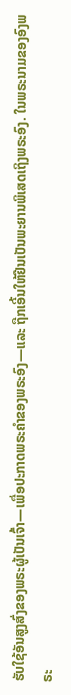ຮັບໃຊ້ອັນສູງສົ່ງຂອງພຣະຜູ້ເປັນເຈົ້າ—ເພື່ອປະກາດພຣະຄຳຂອງພຣະອົງ—ແລະ ຖືກເອີ້ນໃຫ້ຢືນເປັນພະຍານພິເສດເຖິງພຣະອົງ. ໃນພຣະນາມຂອງອົງພຣະ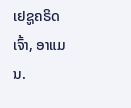ເຢຊູຄຣິດເຈົ້າ, ອາແມນ.